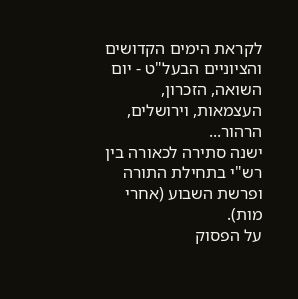לקראת הימים הקדושים והציוניים הבעל"ט - יום השואה, הזכרון, העצמאות, וירושלים, הרהור...
ישנה סתירה לכאורה בין רש"י בתחילת התורה ופרשת השבוע (אחרי מות).
על הפסוק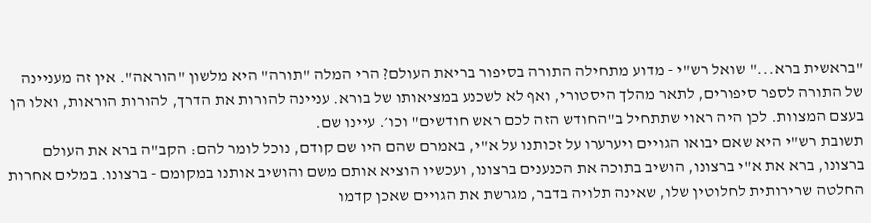"בראשית ברא..." שואל רש"י - מדוע מתחילה התורה בסיפור בריאת העולם? הרי המלה "תורה" היא מלשון "הוראה". אין זה מעניינה של התורה לספר סיפורים, לתאר מהלך היסטורי, ואף לא לשכנע במציאותו של בורא. עניינה להורות את הדרך, להורות הוראות, ואלו הן בעצם המצוות. לכן היה ראוי שתתחיל ב"החודש הזה לכם ראש חודשים" וכו׳. עיינו שם.
תשובת רש"י היא שאם יבואו הגויים ויערערו על זכותנו על א"י, באמרם שהם היו שם קודם, נוכל לומר להם: הקב"ה ברא את העולם ברצונו, ברא את א"י ברצונו, הושיב בתוכה את הכנענים ברצונו, ועכשיו הוציא אותם משם והושיב אותנו במקומם - ברצונו. במלים אחרות החלטה שרירותית לחלוטין שלו, שאינה תלויה בדבר, מגרשת את הגויים שאכן קדמו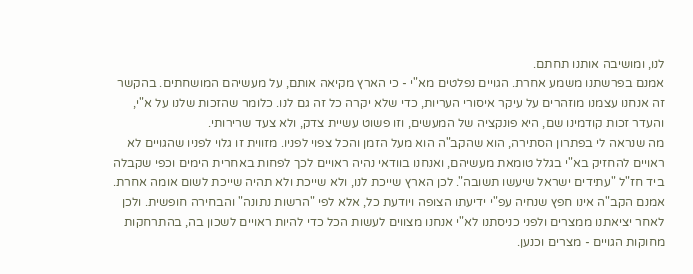לנו, ומושיבה אותנו תחתם.
אמנם בפרשתנו משמע אחרת. הגויים נפלטים מא"י - כי הארץ מקיאה אותם, על מעשיהם המושחתים. בהקשר זה אנחנו עצמנו מוזהרים על עיקר איסורי העריות, כדי שלא יקרה כל זה גם לנו. כלומר שהזכות שלנו על א"י, והעדר זכות קודמינו שם, היא פונקציה של המעשים, וזו פשוט עשיית צדק, ולא צעד שרירותי.
מה שנראה לי בפתרון הסתירה, הוא שהקב"ה הוא מעל הזמן והכל צפוי לפניו. מזווית זו גלוי לפניו שהגויים לא ראויים להחזיק בא"י בגלל טומאת מעשיהם, ואנחנו בוודאי נהיה ראויים לכך לפחות באחרית הימים וכפי שקבלה ביד חז"ל "עתידים ישראל שיעשו תשובה". לכן הארץ שייכת לנו, ולא שייכת ולא תהיה שייכת לשום אומה אחרת.
אמנם הקב"ה אינו חפץ שנחיה עפ"י ידיעתו הצופה ויודעת כל, אלא לפי "הרשות נתונה" והבחירה חופשית. ולכן לאחר יציאתנו ממצרים ולפני כניסתנו לא"י אנחנו מצווים לעשות הכל כדי להיות ראויים לשכון בה, בהתרחקות מחוקות הגויים - מצרים וכנען.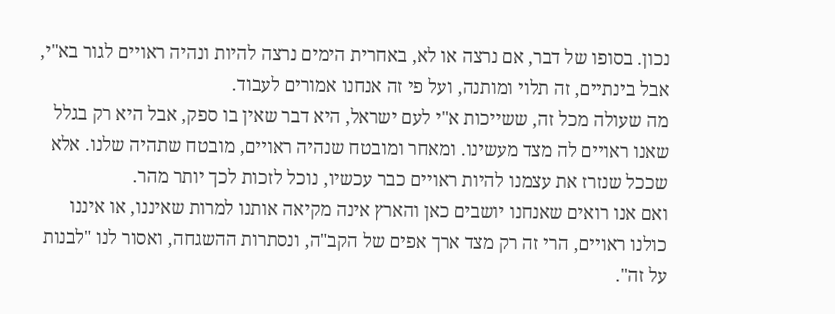נכון. בסופו של דבר, אם נרצה או לא, באחרית הימים נרצה להיות ונהיה ראויים לגור בא"י, אבל בינתיים, זה תלוי ומותנה, ועל פי זה אנחנו אמורים לעבוד.
מה שעולה מכל זה, ששייכות א"י לעם ישראל, היא דבר שאין בו ספק, אבל היא רק בגלל שאנו ראויים לה מצד מעשינו. ומאחר ומובטח שנהיה ראויים, מובטח שתהיה שלנו. אלא שככל שנזרז את עצמנו להיות ראויים כבר עכשיו, נוכל לזכות לכך יותר מהר.
ואם אנו רואים שאנחנו יושבים כאן והארץ אינה מקיאה אותנו למרות שאיננו, או איננו כולנו ראויים, הרי זה רק מצד ארך אפים של הקב"ה, ונסתרות ההשגחה, ואסור לנו "לבנות על זה".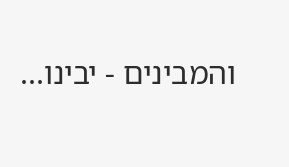והמבינים - יבינו...